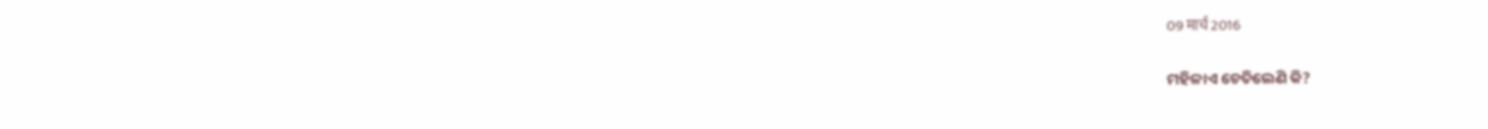09 मार्च 2016

ମହିଳାଏ ଚେତିଲେଣି କି?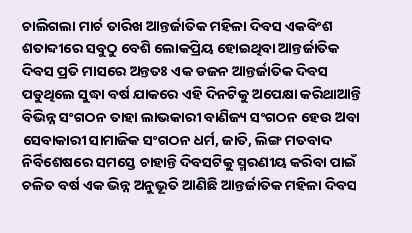ଚାଲିଗଲା ମାର୍ଚ ତାରିଖ ଆନ୍ତର୍ଜାତିକ ମହିଳା ଦିବସ ଏକବିଂଶ ଶତାବ୍ଦୀରେ ସବୁଠୁ ବେଶି ଲୋକପ୍ରିୟ ହୋଇଥିବା ଆନ୍ତର୍ଜାତିକ ଦିବସ ପ୍ରତି ମାସରେ ଅନ୍ତତଃ ଏକ ଡଜନ ଆନ୍ତର୍ଜାତିକ ଦିବସ ପଡୁଥିଲେ ସୁଦ୍ଧା ବର୍ଷ ଯାକରେ ଏହି ଦିନଟିକୁ ଅପେକ୍ଷା କରିଥାଆନ୍ତି ବିଭିନ୍ନ ସଂଗଠନ ତାହା ଲାଭକାରୀ ବାଣିଜ୍ୟ ସଂଗଠନ ହେଉ ଅବା ସେବାକାରୀ ସାମାଜିକ ସଂଗଠନ ଧର୍ମ, ଜାତି, ଲିଙ୍ଗ ମତବାଦ ନିର୍ବିଶେଷରେ ସମସ୍ତେ ଚାହାନ୍ତି ଦିବସଟିକୁ ସ୍ମରଣୀୟ କରିବା ପାଇଁ ଚଳିତ ବର୍ଷ ଏକ ଭିନ୍ନ ଅନୁଭୂତି ଆଣିଛି ଆନ୍ତର୍ଜାତିକ ମହିଳା ଦିବସ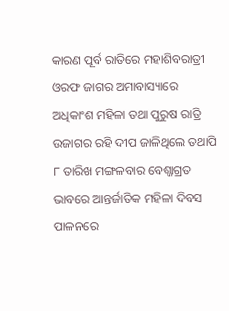କାରଣ ପୂର୍ବ ରାତିରେ ମହାଶିବରାତ୍ରୀ ଓରଫ ଜାଗର ଅମାବାସ୍ୟାରେ ଅଧିକାଂଶ ମହିଳା ତଥା ପୁରୁଷ ରାତ୍ରି ଉଜାଗର ରହି ଦୀପ ଜାଳିଥିଲେ ତଥାପି ୮ ତାରିଖ ମଙ୍ଗଳବାର ବେଶ୍ଜାଗ୍ରତ ଭାବରେ ଆନ୍ତର୍ଜାତିକ ମହିଳା ଦିବସ ପାଳନରେ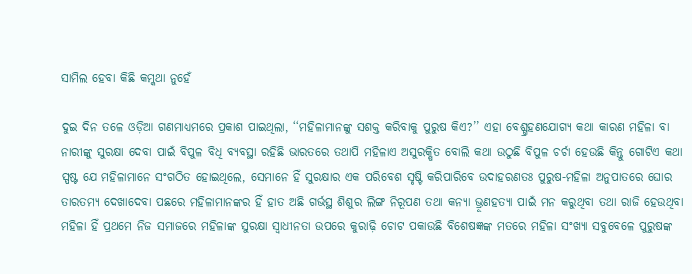ସାମିଲ ହେବା କିଛି କମ୍କଥା ନୁହେଁ

ଦୁଇ ଦିନ ତଳେ ଓଡ଼ିଆ ଗଣମାଧ୍ୟମରେ ପ୍ରକାଶ ପାଇଥିଲା, ‘‘ମହିଳାମାନଙ୍କୁ ସଶକ୍ତ କରିବାକୁ ପୁରୁଷ କିଏ?’’ ଏହା ବେଶ୍ଗ୍ରହଣଯୋଗ୍ୟ କଥା କାରଣ ମହିଳା ବା ନାରୀଙ୍କୁ ସୁରକ୍ଷା ଦେବା ପାଇଁ ବିପୁଳ ବିଧି ବ୍ୟବସ୍ଥା ରହିଛି ଭାରତରେ ତଥାପି ମହିଳାଏ ଅସୁରକ୍ଷିତ ବୋଲି କଥା ଉଠୁଛି ବିପୁଳ ଚର୍ଚା ହେଉଛି କିନ୍ତୁ ଗୋଟିଏ କଥା ସ୍ପଷ୍ଟ ଯେ ମହିଳାମାନେ ସଂଗଠିତ ହୋଇଥିଲେ, ସେମାନେ ହିଁ ସୁରକ୍ଷାର ଏକ ପରିବେଶ ସୃଷ୍ଟି କରିପାରିବେ ଉଦାହରଣତଃ ପୁରୁଷ-ମହିଳା ଅନୁପାତରେ ଘୋର ତାରତମ୍ୟ ଦେଖାଦେବା ପଛରେ ମହିଳାମାନଙ୍କର ହିଁ ହାତ ଅଛି ଗର୍ଭସ୍ଥ ଶିଶୁର ଲିଙ୍ଗ ନିରୂପଣ ତଥା କନ୍ୟା ଭ୍ରୂଣହତ୍ୟା ପାଇଁ ମନ କରୁଥିବା ତଥା ରାଜି ହେଉଥିବା ମହିଳା ହିଁ ପ୍ରଥମେ ନିଜ ସମାଜରେ ମହିଳାଙ୍କ ସୁରକ୍ଷା ସ୍ଵାଧୀନତା ଉପରେ କୁରାଢ଼ି ଚୋଟ ପକାଉଛି ବିଶେଷଜ୍ଞଙ୍କ ମତରେ ମହିଳା ସଂଖ୍ୟା ସବୁବେଳେ ପୁରୁଷଙ୍କ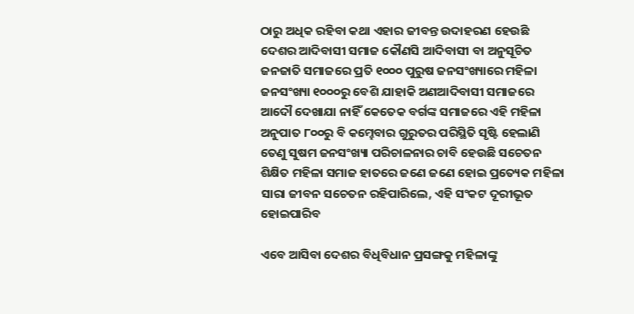ଠାରୁ ଅଧିକ ରହିବା କଥା ଏହାର ଜୀବନ୍ତ ଉଦାହରଣ ହେଉଛି ଦେଶର ଆଦିବାସୀ ସମାଜ କୌଣସି ଆଦିବାସୀ ବା ଅନୁସୂଚିତ ଜନଜାତି ସମାଜରେ ପ୍ରତି ୧୦୦୦ ପୁରୁଷ ଜନସଂଖ୍ୟାରେ ମହିଳା ଜନସଂଖ୍ୟା ୧୦୦୦ରୁ ବେଶି ଯାହାକି ଅଣଆଦିବାସୀ ସମାଜରେ ଆଦୌ ଦେଖାଯା ନାହିଁ କେତେକ ବର୍ଗଙ୍କ ସମାଜରେ ଏହି ମହିଳା ଅନୁପାତ ୮୦୦ରୁ ବି କମ୍ହେବାର ଗୁରୁତର ପରିସ୍ଥିତି ସୃଷ୍ଟି ହେଲାଣି ତେଣୁ ସୁଷମ ଜନସଂଖ୍ୟା ପରିଚାଳନାର ଚାବି ହେଉଛି ସଚେତନ ଶିକ୍ଷିତ ମହିଳା ସମାଜ ହାତରେ ଜଣେ ଜଣେ ହୋଇ ପ୍ରତ୍ୟେକ ମହିଳା ସାରା ଜୀବନ ସଚେତନ ରହିପାରିଲେ, ଏହି ସଂକଟ ଦୂରୀଭୂତ ହୋଇପାରିବ

ଏବେ ଆସିବା ଦେଶର ବିଧିବିଧାନ ପ୍ରସଙ୍ଗକୁ ମହିଳାଙ୍କୁ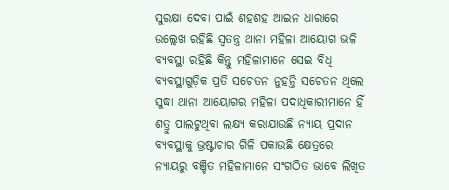ସୁରକ୍ଷା ଦେବା ପାଇଁ ଶହଶହ ଆଇନ ଧାରାରେ ଉଲ୍ଲେଖ ରହିଛି ସ୍ଵତନ୍ତ୍ର ଥାନା ମହିଳା ଆୟୋଗ ଭଳି ବ୍ୟବସ୍ଥା ରହିଛି କିନ୍ତୁ ମହିଳାମାନେ ସେଇ ବିଧି ବ୍ୟବସ୍ଥାଗୁଡ଼ିକ ପ୍ରତି ସଚେତନ ନୁହନ୍ତି ସଚେତନ ଥିଲେ ସୁଦ୍ଧା ଥାନା ଆୟୋଗର ମହିଳା ପଦାଧିକାରୀମାନେ ହିଁ ଶତ୍ରୁ ପାଲଟୁଥିବା ଲକ୍ଷ୍ୟ କରାଯାଉଛି ନ୍ୟାୟ ପ୍ରଦାନ ବ୍ୟବସ୍ଥାକୁ ଭ୍ରଷ୍ଟାଚାର ଗିଳି ପକାଉଛି କ୍ଷେତ୍ରରେ ନ୍ୟାୟରୁ ବଞ୍ଚିତ ମହିଳାମାନେ ସଂଗଠିତ ଭାବେ ଲିଖିତ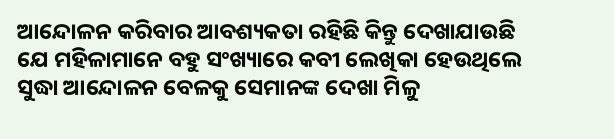ଆନ୍ଦୋଳନ କରିବାର ଆବଶ୍ୟକତା ରହିଛି କିନ୍ତୁ ଦେଖାଯାଉଛି ଯେ ମହିଳାମାନେ ବହୁ ସଂଖ୍ୟାରେ କବୀ ଲେଖିକା ହେଉଥିଲେ ସୁଦ୍ଧା ଆନ୍ଦୋଳନ ବେଳକୁ ସେମାନଙ୍କ ଦେଖା ମିଳୁ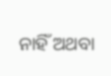ନାହିଁ ଅଥବା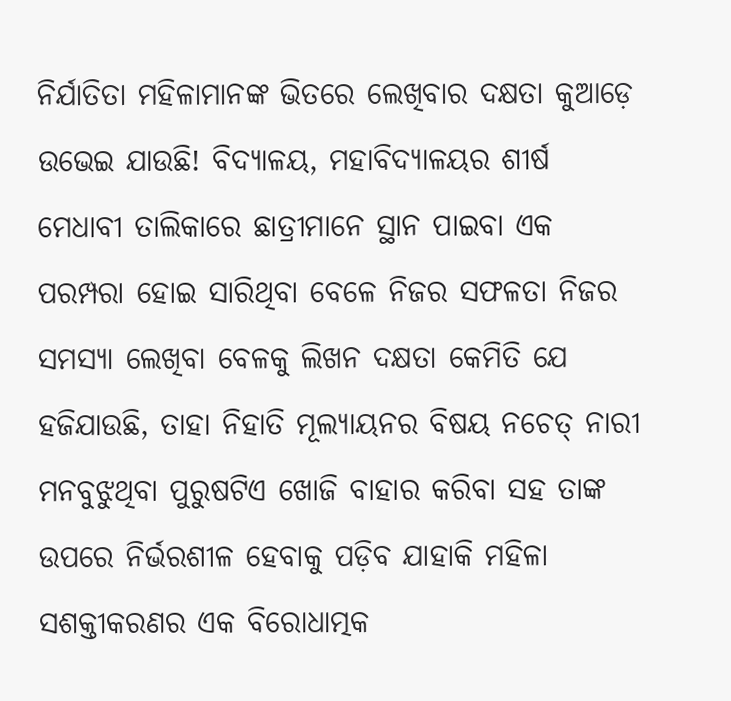ନିର୍ଯାତିତା ମହିଳାମାନଙ୍କ ଭିତରେ ଲେଖିବାର ଦକ୍ଷତା କୁଆଡ଼େ ଉଭେଇ ଯାଉଛି! ବିଦ୍ୟାଳୟ, ମହାବିଦ୍ୟାଳୟର ଶୀର୍ଷ ମେଧାବୀ ତାଲିକାରେ ଛାତ୍ରୀମାନେ ସ୍ଥାନ ପାଇବା ଏକ ପରମ୍ପରା ହୋଇ ସାରିଥିବା ବେଳେ ନିଜର ସଫଳତା ନିଜର ସମସ୍ୟା ଲେଖିବା ବେଳକୁ ଲିଖନ ଦକ୍ଷତା କେମିତି ଯେ ହଜିଯାଉଛି, ତାହା ନିହାତି ମୂଲ୍ୟାୟନର ବିଷୟ ନଚେତ୍ ନାରୀ ମନବୁଝୁଥିବା ପୁରୁଷଟିଏ ଖୋଜି ବାହାର କରିବା ସହ ତାଙ୍କ ଉପରେ ନିର୍ଭରଶୀଳ ହେବାକୁ ପଡ଼ିବ ଯାହାକି ମହିଳା ସଶକ୍ତୀକରଣର ଏକ ବିରୋଧାତ୍ମକ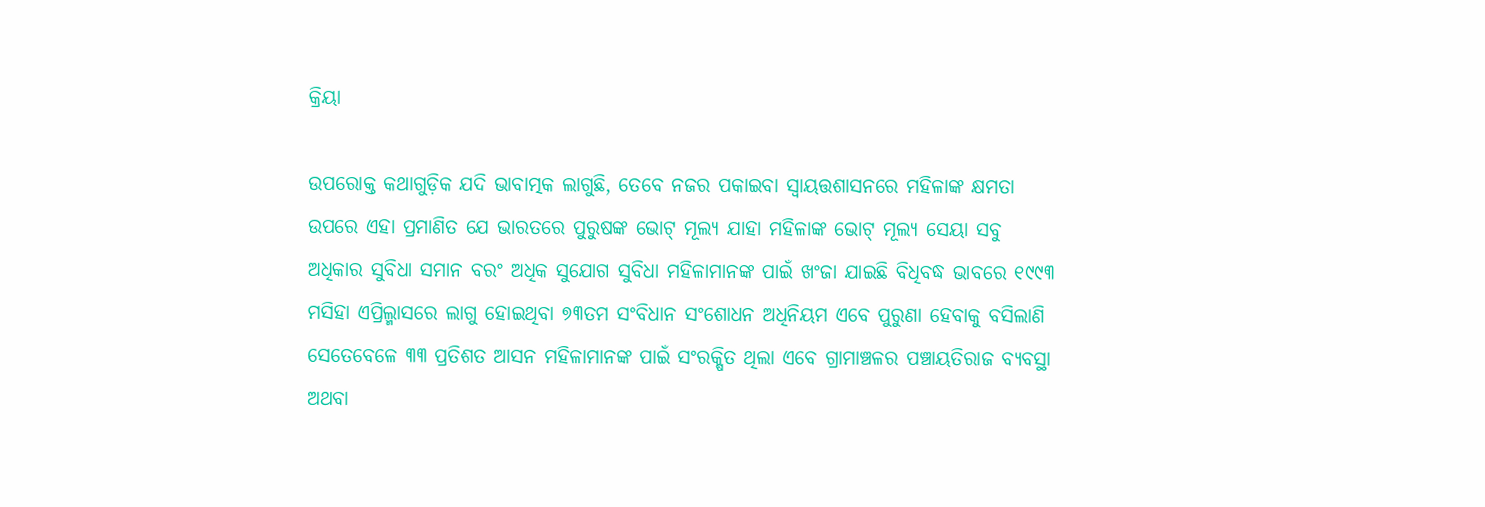କ୍ରିୟା

ଉପରୋକ୍ତ କଥାଗୁଡ଼ିକ ଯଦି ଭାବାତ୍ମକ ଲାଗୁଛି, ତେବେ ନଜର ପକାଇବା ସ୍ଵାୟତ୍ତଶାସନରେ ମହିଳାଙ୍କ କ୍ଷମତା ଉପରେ ଏହା ପ୍ରମାଣିତ ଯେ ଭାରତରେ ପୁରୁଷଙ୍କ ଭୋଟ୍ ମୂଲ୍ୟ ଯାହା ମହିଳାଙ୍କ ଭୋଟ୍ ମୂଲ୍ୟ ସେୟା ସବୁ ଅଧିକାର ସୁବିଧା ସମାନ ବରଂ ଅଧିକ ସୁଯୋଗ ସୁବିଧା ମହିଳାମାନଙ୍କ ପାଇଁ ଖଂଜା ଯାଇଛି ବିଧିବଦ୍ଧ ଭାବରେ ୧୯୯୩ ମସିହା ଏପ୍ରିଲ୍ମାସରେ ଲାଗୁ ହୋଇଥିବା ୭୩ତମ ସଂବିଧାନ ସଂଶୋଧନ ଅଧିନିୟମ ଏବେ ପୁରୁଣା ହେବାକୁ ବସିଲାଣି ସେତେବେଳେ ୩୩ ପ୍ରତିଶତ ଆସନ ମହିଳାମାନଙ୍କ ପାଇଁ ସଂରକ୍ଷିତ ଥିଲା ଏବେ ଗ୍ରାମାଞ୍ଚଳର ପଞ୍ଚାୟତିରାଜ ବ୍ୟବସ୍ଥା ଅଥବା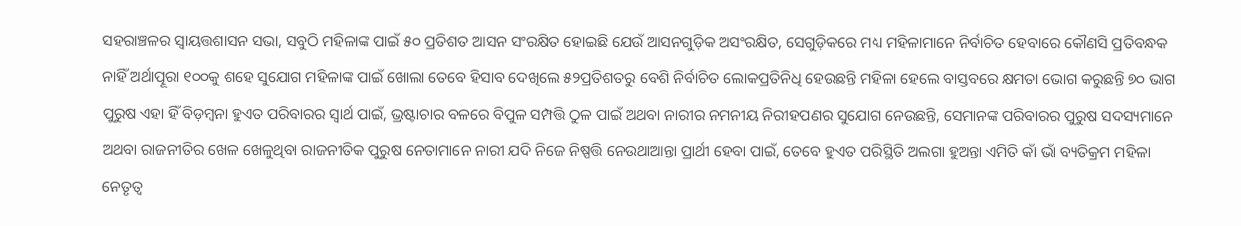ସହରାଞ୍ଚଳର ସ୍ଵାୟତ୍ତଶାସନ ସଭା, ସବୁଠି ମହିଳାଙ୍କ ପାଇଁ ୫୦ ପ୍ରତିଶତ ଆସନ ସଂରକ୍ଷିତ ହୋଇଛି ଯେଉଁ ଆସନଗୁଡ଼ିକ ଅସଂରକ୍ଷିତ, ସେଗୁଡ଼ିକରେ ମଧ୍ୟ ମହିଳାମାନେ ନିର୍ବାଚିତ ହେବାରେ କୌଣସି ପ୍ରତିବନ୍ଧକ ନାହିଁ ଅର୍ଥାତ୍ପୂରା ୧୦୦କୁ ଶହେ ସୁଯୋଗ ମହିଳାଙ୍କ ପାଇଁ ଖୋଲା ତେବେ ହିସାବ ଦେଖିଲେ ୫୨ପ୍ରତିଶତରୁ ବେଶି ନିର୍ବାଚିତ ଲୋକପ୍ରତିନିଧି ହେଉଛନ୍ତି ମହିଳା ହେଲେ ବାସ୍ତବରେ କ୍ଷମତା ଭୋଗ କରୁଛନ୍ତି ୭୦ ଭାଗ ପୁରୁଷ ଏହା ହିଁ ବିଡ଼ମ୍ବନା ହୁଏତ ପରିବାରର ସ୍ଵାର୍ଥ ପାଇଁ, ଭ୍ରଷ୍ଟାଚାର ବଳରେ ବିପୁଳ ସମ୍ପତ୍ତି ଠୁଳ ପାଇଁ ଅଥବା ନାରୀର ନମନୀୟ ନିରୀହପଣର ସୁଯୋଗ ନେଉଛନ୍ତି, ସେମାନଙ୍କ ପରିବାରର ପୁରୁଷ ସଦସ୍ୟମାନେ ଅଥବା ରାଜନୀତିର ଖେଳ ଖେଳୁଥିବା ରାଜନୀତିକ ପୁରୁଷ ନେତାମାନେ ନାରୀ ଯଦି ନିଜେ ନିଷ୍ପତ୍ତି ନେଉଥାଆନ୍ତା ପ୍ରାର୍ଥୀ ହେବା ପାଇଁ, ତେବେ ହୁଏତ ପରିସ୍ଥିତି ଅଲଗା ହୁଅନ୍ତା ଏମିତି କାଁ ଭାଁ ବ୍ୟତିକ୍ରମ ମହିଳା ନେତୃତ୍ଵ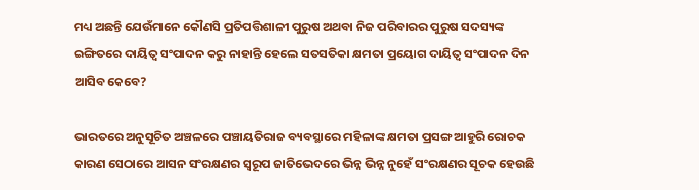ମଧ୍ୟ ଅଛନ୍ତି ଯେଉଁମାନେ କୌଣସି ପ୍ରତିପତ୍ତିଶାଳୀ ପୁରୁଷ ଅଥବା ନିଜ ପରିବାରର ପୁରୁଷ ସଦସ୍ୟଙ୍କ ଇଙ୍ଗିତରେ ଦାୟିତ୍ଵ ସଂପାଦନ କରୁ ନାହାନ୍ତି ହେଲେ ସତସତିକା କ୍ଷମତା ପ୍ରୟୋଗ ଦାୟିତ୍ଵ ସଂପାଦନ ଦିନ ଆସିବ କେବେ?

ଭାରତରେ ଅନୁସୂଚିତ ଅଞ୍ଚଳରେ ପଞ୍ଚାୟତିରାଜ ବ୍ୟବସ୍ଥାରେ ମହିଳାଙ୍କ କ୍ଷମତା ପ୍ରସଙ୍ଗ ଆହୁରି ରୋଚକ କାରଣ ସେଠାରେ ଆସନ ସଂରକ୍ଷଣର ସ୍ଵରୂପ ଜାତିଭେଦରେ ଭିନ୍ନ ଭିନ୍ନ ନୁହେଁ ସଂରକ୍ଷଣର ସୂଚକ ହେଉଛି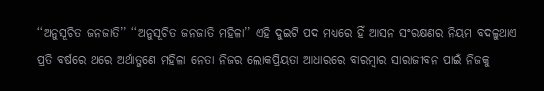‘‘ଅନୁସୂଚିତ ଜନଜାତି’’ ‘‘ଅନୁସୂଚିତ ଜନଜାତି ମହିଳା’’ ଏହି ଦୁଇଟି ପଦ ମଧ୍ୟରେ ହିଁ ଆସନ ସଂରକ୍ଷଣର ନିୟମ ବଦଳୁଥାଏ ପ୍ରତି ବର୍ଷରେ ଥରେ ଅର୍ଥାତ୍ଜଣେ ମହିଳା ନେତା ନିଜର ଲୋକପ୍ରିୟତା ଆଧାରରେ ବାରମ୍ବାର ସାରାଜୀବନ ପାଇଁ ନିଜକୁ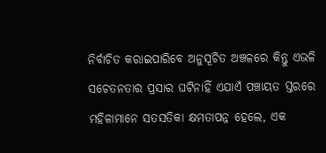ନିର୍ବାଚିତ କରାଇପାରିବେ ଅନୁସୂଚିତ ଅଞ୍ଚଳରେ କିନ୍ତୁ ଏଭଳି ସଚେତନତାର ପ୍ରସାର ଘଟିନାହିଁ ଏଯାଏଁ ପଞ୍ଚାୟତ ସ୍ତରରେ ମହିଳାମାନେ ସତସତିକା କ୍ଷମତାପନ୍ନ ହେଲେ, ଏକ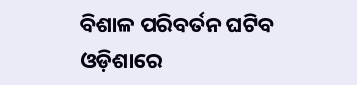ବିଶାଳ ପରିବର୍ତନ ଘଟିବ ଓଡ଼ିଶାରେ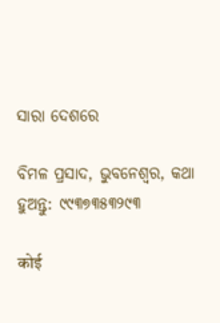ସାରା ଦେଶରେ

ବିମଳ ପ୍ରସାଦ, ଭୁବନେଶ୍ଵର, କଥା ହୁଅନ୍ତୁ: ୯୯୩୭୩୫୩୨୯୩

कोई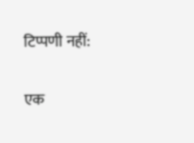टिप्पणी नहीं:

एक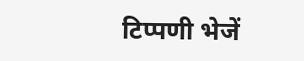टिप्पणी भेजें